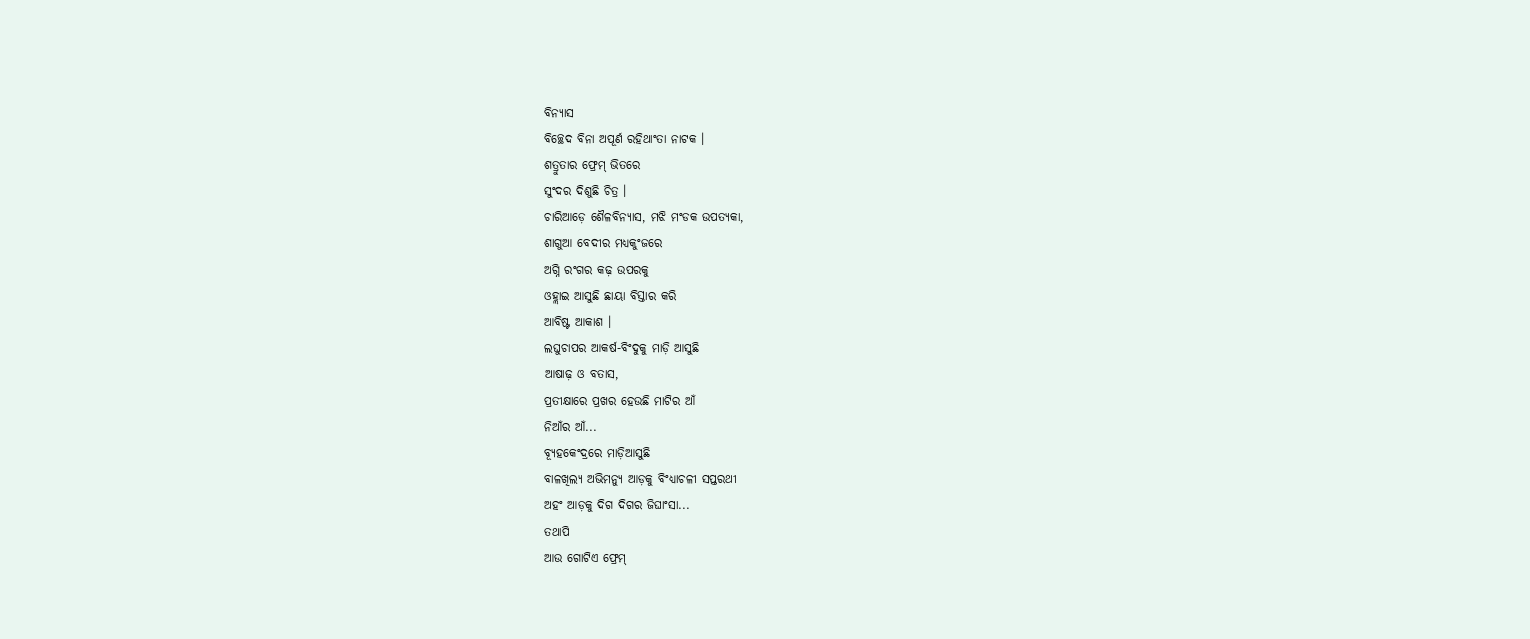ବିନ୍ୟାସ
ବିଚ୍ଛେଦ ବିନା ଅପୂର୍ଣ ରହିଥାଂତା ନାଟକ ।
ଶତ୍ରୁତାର ଫ୍ରେମ୍ ଭିତରେ
ସୁଂଦର ଦିଶୁଛି ଚିତ୍ର ।
ଚାରିଆଡ଼େ ଶୈଳବିନ୍ୟାସ, ମଝି ମଂଡକ ଉପତ୍ୟକା,
ଶାଗୁଆ ବେଦୀର ମଧ୍ୟକୁଂଜରେ
ଅଗ୍ନି ରଂଗର କଢ଼ ଉପରକୁ
ଓହ୍ଲାଇ ଆସୁଛି ଛାୟା ବିସ୍ତାର କରି
ଆବିଷ୍ଟ ଆକାଶ ।
ଲଘୁଚାପର ଆକର୍ଷ-ବିଂଦୁକୁ ମାଡ଼ି ଆସୁଛି
ଆଷାଢ଼ ଓ ବତାସ,
ପ୍ରତୀକ୍ଷାରେ ପ୍ରଖର ହେଉଛି ମାଟିର ଆଁ
ନିଆଁର ଆଁ...
ବ୍ୟୂହକେଂଦ୍ରରେ ମାଡ଼ିଆସୁଛି
ବାଳଖିଲ୍ୟ ଅଭିମନ୍ୟୁ ଆଡ଼କୁ ବିଂଧ୍ୟାଚଳୀ ସପ୍ତରଥୀ
ଅହଂ ଆଡ଼କୁ ଦିଗ ଦିଗର ଜିଘାଂସା...
ତଥାପି
ଆଉ ଗୋଟିଏ ଫ୍ରେମ୍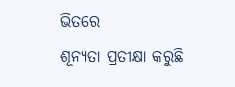ଭିତରେ
ଶୂନ୍ୟତା ପ୍ରତୀକ୍ଷା କରୁଛି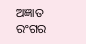ଅଜ୍ଞାତ ରଂଗର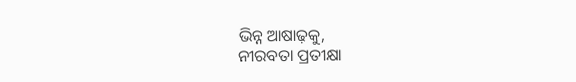ଭିନ୍ନ ଆଷାଢ଼କୁ,
ନୀରବତା ପ୍ରତୀକ୍ଷା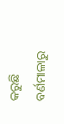କରୁଛି
ବର୍ଣମାଳାରୁ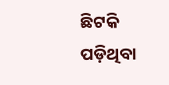ଛିଟକି ପଡ଼ିଥିବା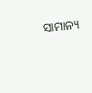ସାମାନ୍ୟ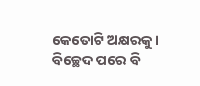କେତୋଟି ଅକ୍ଷରକୁ ।
ବିଚ୍ଛେଦ ପରେ ବି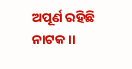ଅପୂର୍ଣ ରହିଛି ନାଟକ ।।